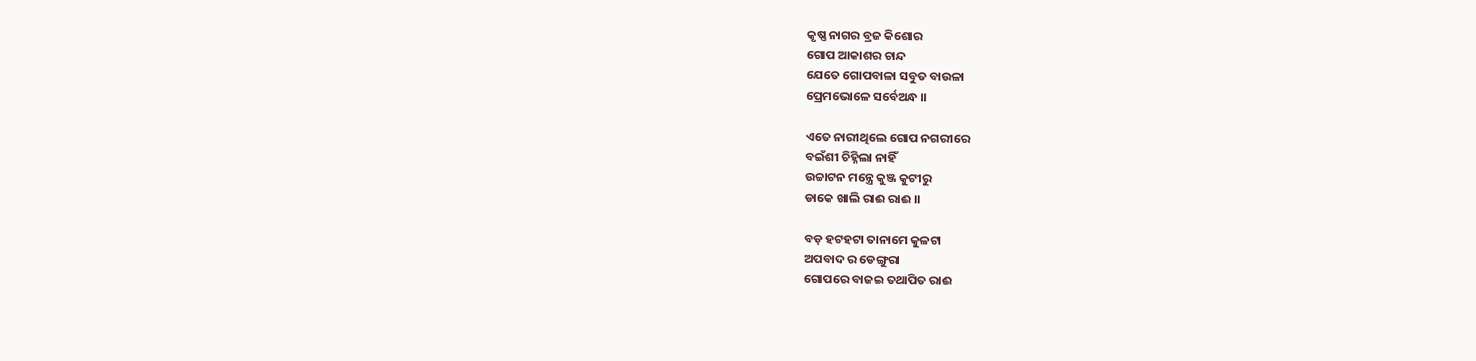କୃଷ୍ଣ ନାଗର ବ୍ରଜ କିଶୋର
ଗୋପ ଆକାଶର ଚାନ୍ଦ
ଯେତେ ଗୋପବାଳା ସବୁତ ବାଉଳା
ପ୍ରେମଭୋଳେ ସର୍ବେଅନ୍ଧ ।।

ଏତେ ନାରୀଥିଲେ ଗୋପ ନଗରୀରେ
ବଇଁଶୀ ଚିହ୍ନିଲା ନାହିଁ
ଉଚ୍ଚାଟନ ମନ୍ତ୍ରେ କୁଞ୍ଜ କୁଟୀରୁ
ଡାକେ ଖାଲି ରାଈ ରାଈ‌ ।।

ବଡ଼ ହଟହଟା ତାନାମେ କୁଳଟା
ଅପବାଦ ର ଡେଙ୍ଗୁରା
ଗୋପରେ ବାଜଇ ତଥାପିତ ରାଈ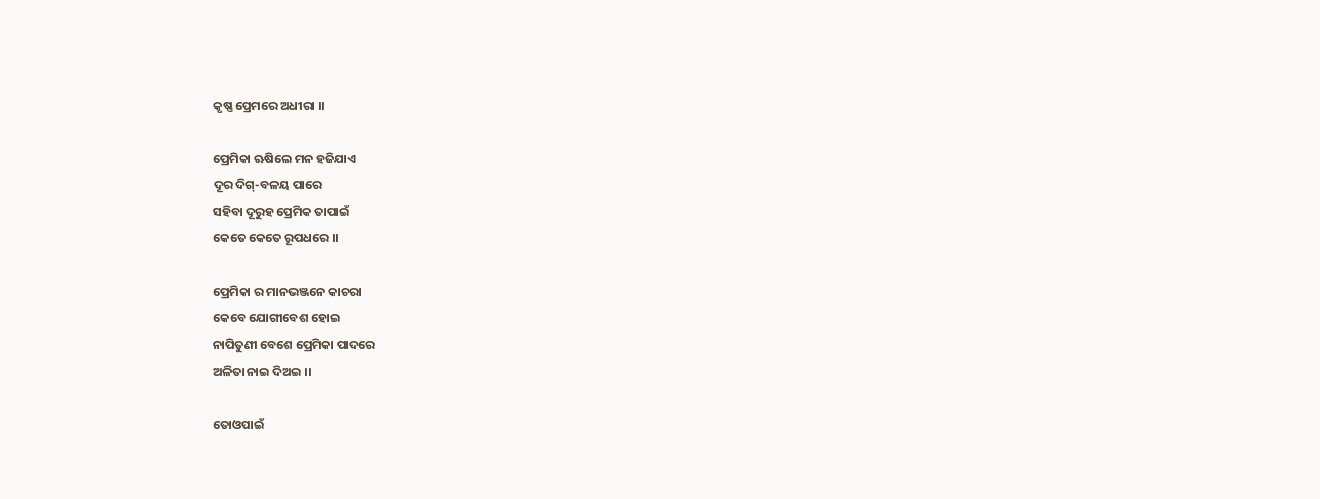କୃଷ୍ଣ ପ୍ରେମରେ ଅଧୀରା ।।

ପ୍ରେମିକା ଋଷିଲେ ମନ ହଜିଯାଏ
ଦୂର ଦିଗ୍-ବଳୟ ପାରେ
ସହିବା ଦୂରୁହ ପ୍ରେମିକ ତାପାଇଁ
କେତେ କେତେ ରୂପଧରେ ।।

ପ୍ରେମିକା ର ମାନଭଞ୍ଜନେ କାଚରା
କେବେ ଯୋଗୀବେଶ ହୋଇ
ନାପିତୁଣୀ ବେଶେ ପ୍ରେମିକା ପାଦରେ
ଅଳିତା ନାଇ ଦିଅଇ ।।

ତୋଓପାଇଁ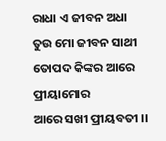ରାଧା ଏ ଜୀବନ ଅଧା
ତୁଉ ମୋ ଜୀବନ ସାଥୀ
ତୋପଦ କିଙ୍କର ଆରେ ପ୍ରୀୟାମୋର
ଆରେ ସଖୀ ପ୍ରୀୟବତୀ ।।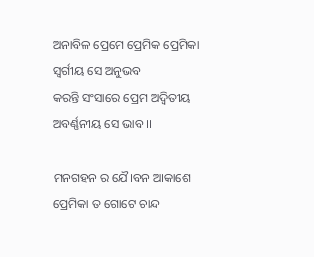ଅନାବିଳ ପ୍ରେମେ ପ୍ରେମିକ ପ୍ରେମିକା
ସ୍ୱର୍ଗୀୟ ସେ ଅନୁଭବ
କରନ୍ତି ସଂସାରେ ପ୍ରେମ ଅଦ୍ୱିତୀୟ
ଅବର୍ଣ୍ଣନୀୟ ସେ ଭାବ ।।

ମନଗହନ ର ଯୈ।ବନ ଆକାଶେ
ପ୍ରେମିକା ତ ଗୋଟେ ଚାନ୍ଦ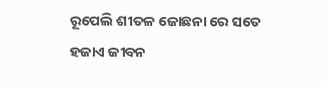ରୂପେଲି ଶୀତଳ ଜୋଛନା ରେ ସତେ
ହଜାଏ ଜୀବନ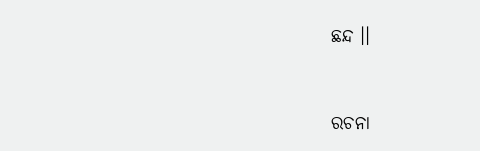ଛନ୍ଦ ।।


ରଚନା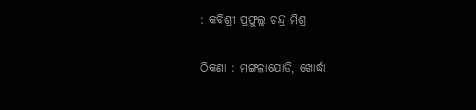: କବିଶ୍ରୀ ପ୍ରଫୁଲ୍ଲ ଚନ୍ଦ୍ର ମିଶ୍ର

ଠିକଣା : ମଙ୍ଗଳାଯୋଡି, ଖୋର୍ଦ୍ଧା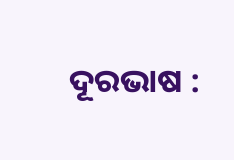ଦୂରଭାଷ :